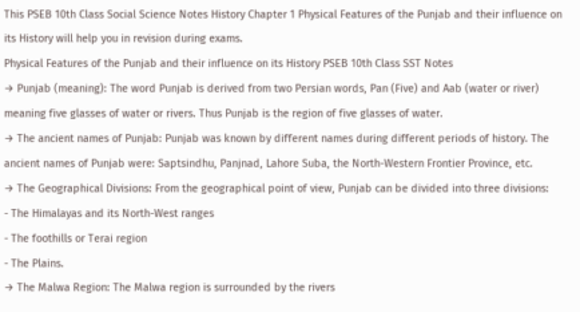This PSEB 10th Class Social Science Notes History Chapter 1 Physical Features of the Punjab and their influence on its History will help you in revision during exams.
Physical Features of the Punjab and their influence on its History PSEB 10th Class SST Notes
→ Punjab (meaning): The word Punjab is derived from two Persian words, Pan (Five) and Aab (water or river) meaning five glasses of water or rivers. Thus Punjab is the region of five glasses of water.
→ The ancient names of Punjab: Punjab was known by different names during different periods of history. The ancient names of Punjab were: Saptsindhu, Panjnad, Lahore Suba, the North-Western Frontier Province, etc.
→ The Geographical Divisions: From the geographical point of view, Punjab can be divided into three divisions:
- The Himalayas and its North-West ranges
- The foothills or Terai region
- The Plains.
→ The Malwa Region: The Malwa region is surrounded by the rivers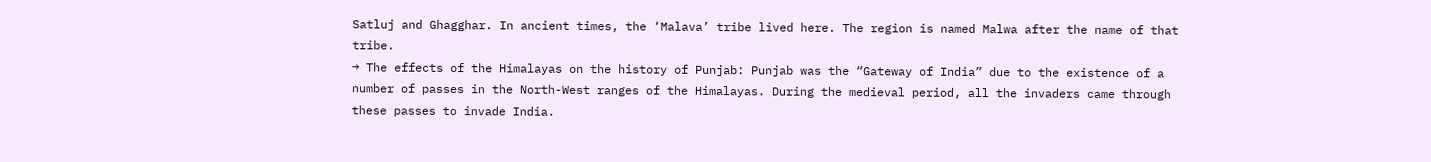Satluj and Ghagghar. In ancient times, the ‘Malava’ tribe lived here. The region is named Malwa after the name of that tribe.
→ The effects of the Himalayas on the history of Punjab: Punjab was the “Gateway of India” due to the existence of a number of passes in the North-West ranges of the Himalayas. During the medieval period, all the invaders came through these passes to invade India.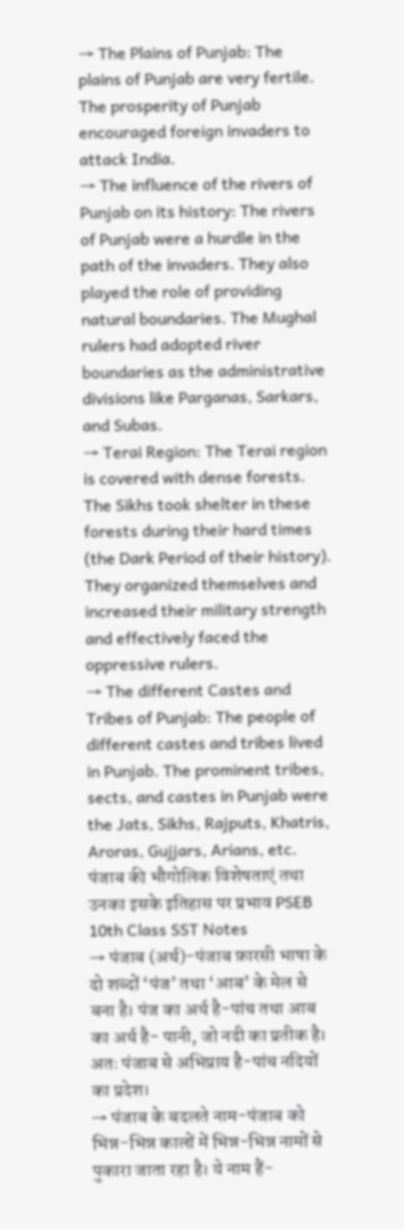→ The Plains of Punjab: The plains of Punjab are very fertile. The prosperity of Punjab encouraged foreign invaders to attack India.
→ The influence of the rivers of Punjab on its history: The rivers of Punjab were a hurdle in the path of the invaders. They also played the role of providing natural boundaries. The Mughal rulers had adopted river boundaries as the administrative divisions like Parganas, Sarkars, and Subas.
→ Terai Region: The Terai region is covered with dense forests. The Sikhs took shelter in these forests during their hard times (the Dark Period of their history). They organized themselves and increased their military strength and effectively faced the oppressive rulers.
→ The different Castes and Tribes of Punjab: The people of different castes and tribes lived in Punjab. The prominent tribes, sects, and castes in Punjab were the Jats, Sikhs, Rajputs, Khatris, Aroras, Gujjars, Arians, etc.
पंजाब की भौगोलिक विशेषताएं तथा उनका इसके इतिहास पर प्रभाव PSEB 10th Class SST Notes
→ पंजाब (अर्थ)-पंजाब फ़ारसी भाषा के दो शब्दों ‘पंज’ तथा ‘आब’ के मेल से बना है। पंज का अर्थ है-पांच तथा आब का अर्थ है- पानी, जो नदी का प्रतीक है। अतः पंजाब से अभिप्राय है-पांच नदियों का प्रदेश।
→ पंजाब के बदलते नाम-पंजाब को भिन्न-भिन्न कालों में भिन्न-भिन्न नामों से पुकारा जाता रहा है। ये नाम हैं-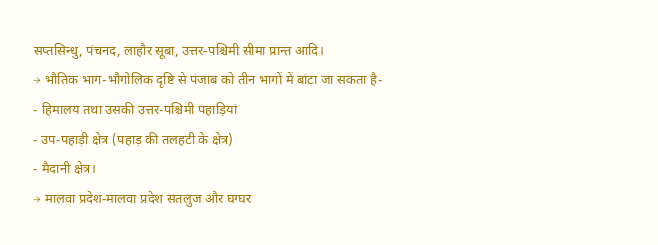सप्तसिन्धु, पंचनद, लाहौर सूबा, उत्तर-पश्चिमी सीमा प्रान्त आदि।
→ भौतिक भाग-भौगोलिक दृष्टि से पंजाब को तीन भागों में बांटा जा सकता है-
- हिमालय तथा उसकी उत्तर-पश्चिमी पहाड़ियां
- उप-पहाड़ी क्षेत्र (पहाड़ की तलहटी के क्षेत्र)
- मैदानी क्षेत्र।
→ मालवा प्रदेश-मालवा प्रदेश सतलुज और घग्घर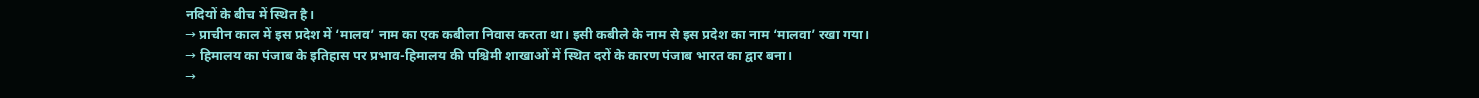नदियों के बीच में स्थित है।
→ प्राचीन काल में इस प्रदेश में ‘मालव’ नाम का एक कबीला निवास करता था। इसी कबीले के नाम से इस प्रदेश का नाम ‘मालवा’ रखा गया।
→ हिमालय का पंजाब के इतिहास पर प्रभाव-हिमालय की पश्चिमी शाखाओं में स्थित दरों के कारण पंजाब भारत का द्वार बना।
→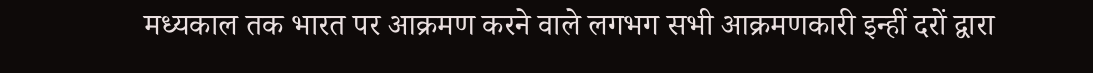मध्यकाल तक भारत पर आक्रमण करने वाले लगभग सभी आक्रमणकारी इन्हीं दरों द्वारा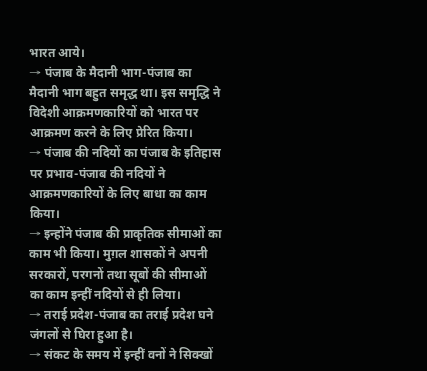भारत आये।
→ पंजाब के मैदानी भाग-पंजाब का मैदानी भाग बहुत समृद्ध था। इस समृद्धि ने विदेशी आक्रमणकारियों को भारत पर आक्रमण करने के लिए प्रेरित किया।
→ पंजाब की नदियों का पंजाब के इतिहास पर प्रभाव-पंजाब की नदियों ने आक्रमणकारियों के लिए बाधा का काम किया।
→ इन्होंने पंजाब की प्राकृतिक सीमाओं का काम भी किया। मुग़ल शासकों ने अपनी सरकारों, परगनों तथा सूबों की सीमाओं का काम इन्हीं नदियों से ही लिया।
→ तराई प्रदेश-पंजाब का तराई प्रदेश घने जंगलों से घिरा हुआ है।
→ संकट के समय में इन्हीं वनों ने सिक्खों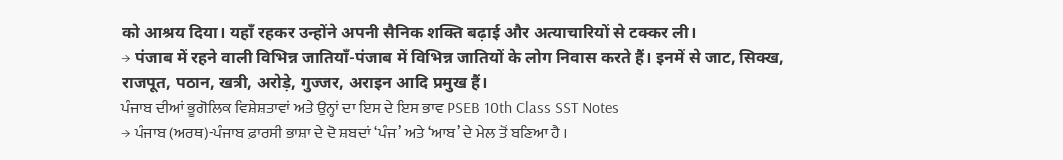को आश्रय दिया। यहाँ रहकर उन्होंने अपनी सैनिक शक्ति बढ़ाई और अत्याचारियों से टक्कर ली।
→ पंजाब में रहने वाली विभिन्न जातियाँ-पंजाब में विभिन्न जातियों के लोग निवास करते हैं। इनमें से जाट, सिक्ख, राजपूत, पठान, खत्री, अरोड़े, गुज्जर, अराइन आदि प्रमुख हैं।
ਪੰਜਾਬ ਦੀਆਂ ਭੂਗੋਲਿਕ ਵਿਸ਼ੇਸ਼ਤਾਵਾਂ ਅਤੇ ਉਨ੍ਹਾਂ ਦਾ ਇਸ ਦੇ ਇਸ ਭਾਵ PSEB 10th Class SST Notes
→ ਪੰਜਾਬ (ਅਰਥ)-ਪੰਜਾਬ ਫ਼ਾਰਸੀ ਭਾਸ਼ਾ ਦੇ ਦੋ ਸ਼ਬਦਾਂ ‘ਪੰਜ’ ਅਤੇ ‘ਆਬ’ ਦੇ ਮੇਲ ਤੋਂ ਬਣਿਆ ਹੈ ।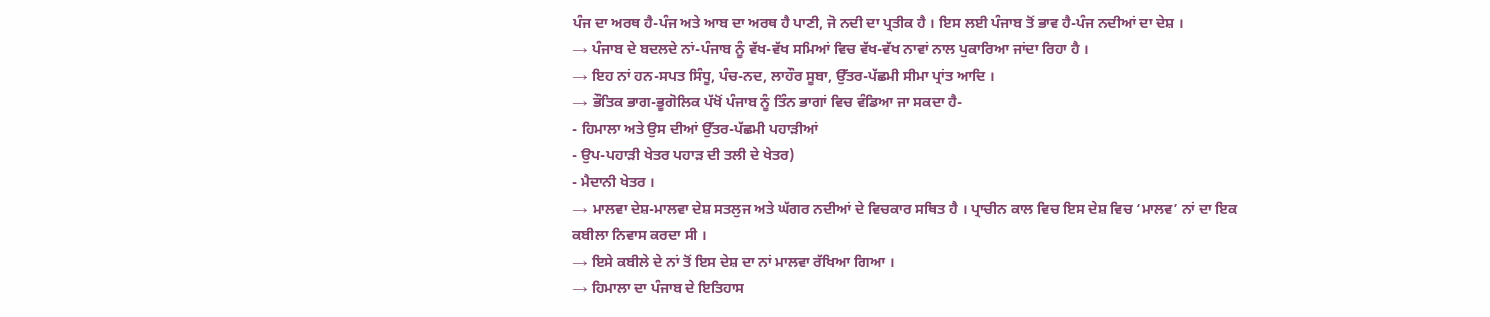ਪੰਜ ਦਾ ਅਰਥ ਹੈ-ਪੰਜ ਅਤੇ ਆਬ ਦਾ ਅਰਥ ਹੈ ਪਾਣੀ, ਜੋ ਨਦੀ ਦਾ ਪ੍ਰਤੀਕ ਹੈ । ਇਸ ਲਈ ਪੰਜਾਬ ਤੋਂ ਭਾਵ ਹੈ-ਪੰਜ ਨਦੀਆਂ ਦਾ ਦੇਸ਼ ।
→ ਪੰਜਾਬ ਦੇ ਬਦਲਦੇ ਨਾਂ-ਪੰਜਾਬ ਨੂੰ ਵੱਖ-ਵੱਖ ਸਮਿਆਂ ਵਿਚ ਵੱਖ-ਵੱਖ ਨਾਵਾਂ ਨਾਲ ਪੁਕਾਰਿਆ ਜਾਂਦਾ ਰਿਹਾ ਹੈ ।
→ ਇਹ ਨਾਂ ਹਨ-ਸਪਤ ਸਿੰਧੂ, ਪੰਚ-ਨਦ, ਲਾਹੌਰ ਸੂਬਾ, ਉੱਤਰ-ਪੱਛਮੀ ਸੀਮਾ ਪ੍ਰਾਂਤ ਆਦਿ ।
→ ਭੌਤਿਕ ਭਾਗ-ਭੂਗੋਲਿਕ ਪੱਖੋਂ ਪੰਜਾਬ ਨੂੰ ਤਿੰਨ ਭਾਗਾਂ ਵਿਚ ਵੰਡਿਆ ਜਾ ਸਕਦਾ ਹੈ-
- ਹਿਮਾਲਾ ਅਤੇ ਉਸ ਦੀਆਂ ਉੱਤਰ-ਪੱਛਮੀ ਪਹਾੜੀਆਂ
- ਉਪ-ਪਹਾੜੀ ਖੇਤਰ ਪਹਾੜ ਦੀ ਤਲੀ ਦੇ ਖੇਤਰ)
- ਮੈਦਾਨੀ ਖੇਤਰ ।
→ ਮਾਲਵਾ ਦੇਸ਼-ਮਾਲਵਾ ਦੇਸ਼ ਸਤਲੁਜ ਅਤੇ ਘੱਗਰ ਨਦੀਆਂ ਦੇ ਵਿਚਕਾਰ ਸਥਿਤ ਹੈ । ਪ੍ਰਾਚੀਨ ਕਾਲ ਵਿਚ ਇਸ ਦੇਸ਼ ਵਿਚ ‘ਮਾਲਵ’ ਨਾਂ ਦਾ ਇਕ ਕਬੀਲਾ ਨਿਵਾਸ ਕਰਦਾ ਸੀ ।
→ ਇਸੇ ਕਬੀਲੇ ਦੇ ਨਾਂ ਤੋਂ ਇਸ ਦੇਸ਼ ਦਾ ਨਾਂ ਮਾਲਵਾ ਰੱਖਿਆ ਗਿਆ ।
→ ਹਿਮਾਲਾ ਦਾ ਪੰਜਾਬ ਦੇ ਇਤਿਹਾਸ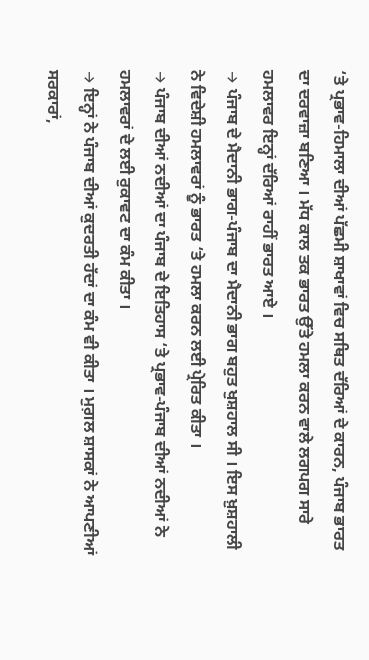‘ਤੇ ਪ੍ਰਭਾਵ-ਹਿਮਾਲਾ ਦੀਆਂ ਪੱਛਮੀ ਸ਼ਾਖਾਵਾਂ ਵਿਚ ਸਥਿਤ ਦੱਰਿਆਂ ਦੇ ਕਾਰਨ, ਪੰਜਾਬ ਭਾਰਤ ਦਾ ਦਰਵਾਜ਼ਾ ਬਣਿਆ । ਮੱਧ ਕਾਲ ਤਕ ਭਾਰਤ ਉੱਤੇ ਹਮਲਾ ਕਰਨ ਵਾਲੇ ਲਗਪਗ ਸਾਰੇ ਹਮਲਾਵਰ ਇਨ੍ਹਾਂ ਦੱਰਿਆਂ ਰਾਹੀਂ ਭਾਰਤ ਆਏ ।
→ ਪੰਜਾਬ ਦੇ ਮੈਦਾਨੀ ਭਾਗ-ਪੰਜਾਬ ਦਾ ਮੈਦਾਨੀ ਭਾਗ ਬਹੁਤ ਖੁਸ਼ਹਾਲ ਸੀ । ਇਸ ਖ਼ੁਸ਼ਹਾਲੀ ਨੇ ਵਿਦੇਸ਼ੀ ਹਮਲਾਵਰਾਂ ਨੂੰ ਭਾਰਤ ‘ਤੇ ਹਮਲਾ ਕਰਨ ਲਈ ਪ੍ਰੇਰਿਤ ਕੀਤਾ ।
→ ਪੰਜਾਬ ਦੀਆਂ ਨਦੀਆਂ ਦਾ ਪੰਜਾਬ ਦੇ ਇਤਿਹਾਸ ‘ਤੇ ਪ੍ਰਭਾਵ-ਪੰਜਾਬ ਦੀਆਂ ਨਦੀਆਂ ਨੇ ਹਮਲਾਵਰਾਂ ਦੇ ਲਈ ਰੁਕਾਵਟ ਦਾ ਕੰਮ ਕੀਤਾ ।
→ ਇਨ੍ਹਾਂ ਨੇ ਪੰਜਾਬ ਦੀਆਂ ਕੁਦਰਤੀ ਹੱਦਾਂ ਦਾ ਕੰਮ ਵੀ ਕੀਤਾ । ਮੁਗ਼ਲ ਸ਼ਾਸਕਾਂ ਨੇ ਆਪਣੀਆਂ ਸਰਕਾਰਾਂ,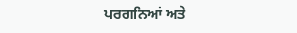ਪਰਗਨਿਆਂ ਅਤੇ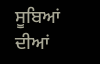ਸੂਬਿਆਂ ਦੀਆਂ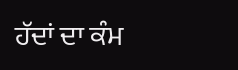ਹੱਦਾਂ ਦਾ ਕੰਮ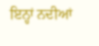ਇਨ੍ਹਾਂ ਨਦੀਆਂ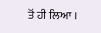ਤੋਂ ਹੀ ਲਿਆ ।